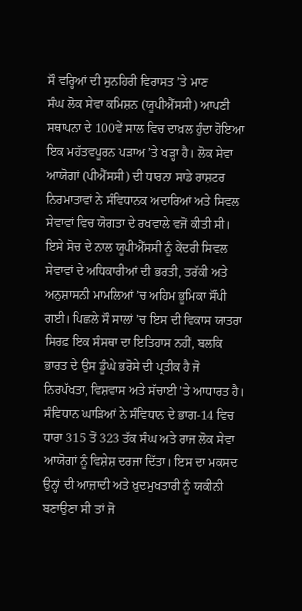ਸੌ ਵਰ੍ਹਿਆਂ ਦੀ ਸੁਨਹਿਰੀ ਵਿਰਾਸਤ ’ਤੇ ਮਾਣ
ਸੰਘ ਲੋਕ ਸੇਵਾ ਕਮਿਸ਼ਨ (ਯੂਪੀਐੱਸਸੀ) ਆਪਣੀ ਸਥਾਪਨਾ ਦੇ 100ਵੇਂ ਸਾਲ ਵਿਚ ਦਾਖ਼ਲ ਹੁੰਦਾ ਹੋਇਆ ਇਕ ਮਹੱਤਵਪੂਰਨ ਪੜਾਅ ’ਤੇ ਖੜ੍ਹਾ ਹੈ। ਲੋਕ ਸੇਵਾ ਆਯੋਗਾਂ (ਪੀਐੱਸਸੀ) ਦੀ ਧਾਰਨਾ ਸਾਡੇ ਰਾਸ਼ਟਰ ਨਿਰਮਾਤਾਵਾਂ ਨੇ ਸੰਵਿਧਾਨਕ ਅਦਾਰਿਆਂ ਅਤੇ ਸਿਵਲ ਸੇਵਾਵਾਂ ਵਿਚ ਯੋਗਤਾ ਦੇ ਰਖਵਾਲੇ ਵਜੋਂ ਕੀਤੀ ਸੀ। ਇਸੇ ਸੋਚ ਦੇ ਨਾਲ ਯੂਪੀਐੱਸਸੀ ਨੂੰ ਕੇਂਦਰੀ ਸਿਵਲ ਸੇਵਾਵਾਂ ਦੇ ਅਧਿਕਾਰੀਆਂ ਦੀ ਭਰਤੀ, ਤਰੱਕੀ ਅਤੇ ਅਨੁਸ਼ਾਸਨੀ ਮਾਮਲਿਆਂ ’ਚ ਅਹਿਮ ਭੂਮਿਕਾ ਸੌਂਪੀ ਗਈ। ਪਿਛਲੇ ਸੌ ਸਾਲਾਂ ’ਚ ਇਸ ਦੀ ਵਿਕਾਸ ਯਾਤਰਾ ਸਿਰਫ਼ ਇਕ ਸੰਸਥਾ ਦਾ ਇਤਿਹਾਸ ਨਹੀਂ, ਬਲਕਿ ਭਾਰਤ ਦੇ ਉਸ ਡੂੰਘੇ ਭਰੋਸੇ ਦੀ ਪ੍ਰਤੀਕ ਹੈ ਜੋ ਨਿਰਪੱਖਤਾ, ਵਿਸ਼ਵਾਸ ਅਤੇ ਸੱਚਾਈ ’ਤੇ ਆਧਾਰਤ ਹੈ।
ਸੰਵਿਧਾਨ ਘਾੜਿਆਂ ਨੇ ਸੰਵਿਧਾਨ ਦੇ ਭਾਗ-14 ਵਿਚ ਧਾਰਾ 315 ਤੋਂ 323 ਤੱਕ ਸੰਘ ਅਤੇ ਰਾਜ ਲੋਕ ਸੇਵਾ ਆਯੋਗਾਂ ਨੂੰ ਵਿਸ਼ੇਸ਼ ਦਰਜਾ ਦਿੱਤਾ। ਇਸ ਦਾ ਮਕਸਦ ਉਨ੍ਹਾਂ ਦੀ ਆਜ਼ਾਦੀ ਅਤੇ ਖ਼ੁਦਮੁਖਤਾਰੀ ਨੂੰ ਯਕੀਨੀ ਬਣਾਉਣਾ ਸੀ ਤਾਂ ਜੋ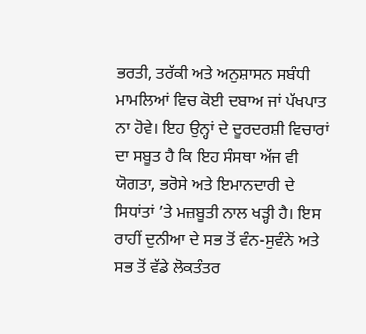ਭਰਤੀ, ਤਰੱਕੀ ਅਤੇ ਅਨੁਸ਼ਾਸਨ ਸਬੰਧੀ ਮਾਮਲਿਆਂ ਵਿਚ ਕੋਈ ਦਬਾਅ ਜਾਂ ਪੱਖਪਾਤ ਨਾ ਹੋਵੇ। ਇਹ ਉਨ੍ਹਾਂ ਦੇ ਦੂਰਦਰਸ਼ੀ ਵਿਚਾਰਾਂ ਦਾ ਸਬੂਤ ਹੈ ਕਿ ਇਹ ਸੰਸਥਾ ਅੱਜ ਵੀ ਯੋਗਤਾ, ਭਰੋਸੇ ਅਤੇ ਇਮਾਨਦਾਰੀ ਦੇ ਸਿਧਾਂਤਾਂ ’ਤੇ ਮਜ਼ਬੂਤੀ ਨਾਲ ਖੜ੍ਹੀ ਹੈ। ਇਸ ਰਾਹੀਂ ਦੁਨੀਆ ਦੇ ਸਭ ਤੋਂ ਵੰਨ-ਸੁਵੰਨੇ ਅਤੇ ਸਭ ਤੋਂ ਵੱਡੇ ਲੋਕਤੰਤਰ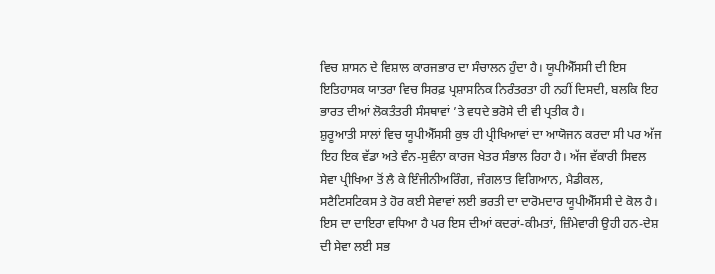ਵਿਚ ਸ਼ਾਸਨ ਦੇ ਵਿਸ਼ਾਲ ਕਾਰਜਭਾਰ ਦਾ ਸੰਚਾਲਨ ਹੁੰਦਾ ਹੈ। ਯੂਪੀਐੱਸਸੀ ਦੀ ਇਸ ਇਤਿਹਾਸਕ ਯਾਤਰਾ ਵਿਚ ਸਿਰਫ਼ ਪ੍ਰਸ਼ਾਸਨਿਕ ਨਿਰੰਤਰਤਾ ਹੀ ਨਹੀਂ ਦਿਸਦੀ, ਬਲਕਿ ਇਹ ਭਾਰਤ ਦੀਆਂ ਲੋਕਤੰਤਰੀ ਸੰਸਥਾਵਾਂ ’ਤੇ ਵਧਦੇ ਭਰੋਸੇ ਦੀ ਵੀ ਪ੍ਰਤੀਕ ਹੈ।
ਸ਼ੁਰੂਆਤੀ ਸਾਲਾਂ ਵਿਚ ਯੂਪੀਐੱਸਸੀ ਕੁਝ ਹੀ ਪ੍ਰੀਖਿਆਵਾਂ ਦਾ ਆਯੋਜਨ ਕਰਦਾ ਸੀ ਪਰ ਅੱਜ ਇਹ ਇਕ ਵੱਡਾ ਅਤੇ ਵੰਨ-ਸੁਵੰਨਾ ਕਾਰਜ ਖੇਤਰ ਸੰਭਾਲ ਰਿਹਾ ਹੈ। ਅੱਜ ਵੱਕਾਰੀ ਸਿਵਲ ਸੇਵਾ ਪ੍ਰੀਖਿਆ ਤੋਂ ਲੈ ਕੇ ਇੰਜੀਨੀਅਰਿੰਗ, ਜੰਗਲਾਤ ਵਿਗਿਆਨ, ਮੈਡੀਕਲ, ਸਟੈਟਿਸਟਿਕਸ ਤੇ ਹੋਰ ਕਈ ਸੇਵਾਵਾਂ ਲਈ ਭਰਤੀ ਦਾ ਦਾਰੋਮਦਾਰ ਯੂਪੀਐੱਸਸੀ ਦੇ ਕੋਲ ਹੈ। ਇਸ ਦਾ ਦਾਇਰਾ ਵਧਿਆ ਹੈ ਪਰ ਇਸ ਦੀਆਂ ਕਦਰਾਂ-ਕੀਮਤਾਂ, ਜ਼ਿੰਮੇਵਾਰੀ ਉਹੀ ਹਨ-ਦੇਸ਼ ਦੀ ਸੇਵਾ ਲਈ ਸਭ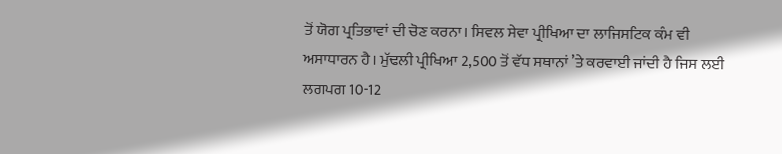ਤੋਂ ਯੋਗ ਪ੍ਰਤਿਭਾਵਾਂ ਦੀ ਚੋਣ ਕਰਨਾ। ਸਿਵਲ ਸੇਵਾ ਪ੍ਰੀਖਿਆ ਦਾ ਲਾਜਿਸਟਿਕ ਕੰਮ ਵੀ ਅਸਾਧਾਰਨ ਹੈ। ਮੁੱਢਲੀ ਪ੍ਰੀਖਿਆ 2,500 ਤੋਂ ਵੱਧ ਸਥਾਨਾਂ ’ਤੇ ਕਰਵਾਈ ਜਾਂਦੀ ਹੈ ਜਿਸ ਲਈ ਲਗਪਗ 10-12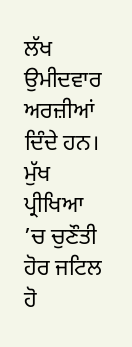ਲੱਖ ਉਮੀਦਵਾਰ ਅਰਜ਼ੀਆਂ ਦਿੰਦੇ ਹਨ। ਮੁੱਖ ਪ੍ਰੀਖਿਆ ’ਚ ਚੁਣੌਤੀ ਹੋਰ ਜਟਿਲ ਹੋ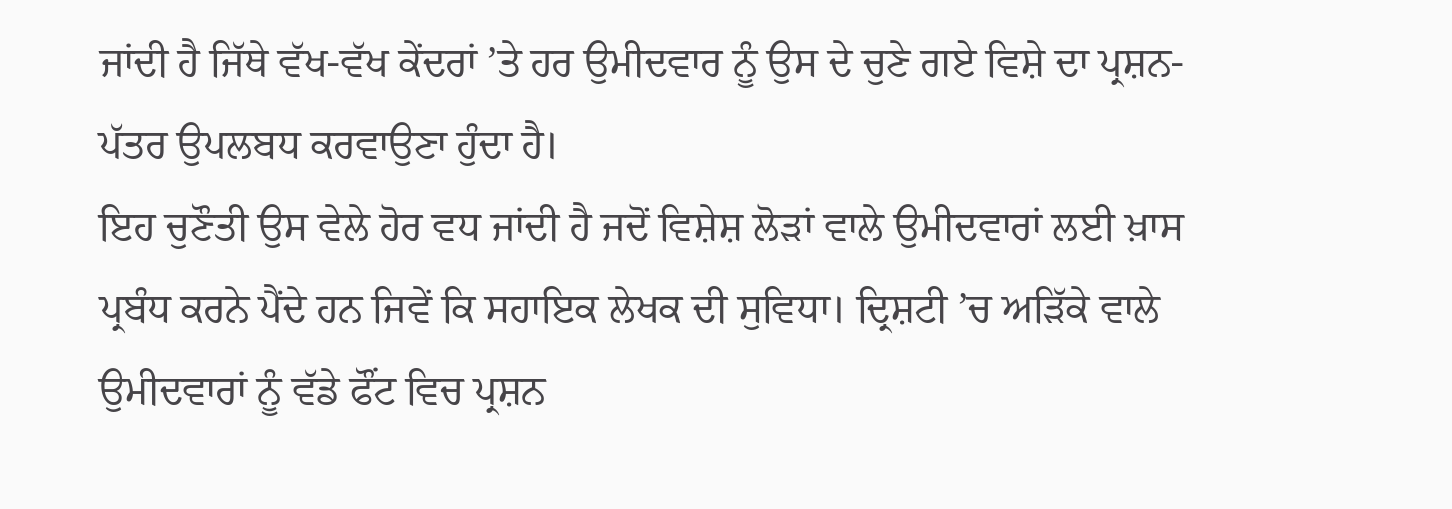ਜਾਂਦੀ ਹੈ ਜਿੱਥੇ ਵੱਖ-ਵੱਖ ਕੇਂਦਰਾਂ ’ਤੇ ਹਰ ਉਮੀਦਵਾਰ ਨੂੰ ਉਸ ਦੇ ਚੁਣੇ ਗਏ ਵਿਸ਼ੇ ਦਾ ਪ੍ਰਸ਼ਨ-ਪੱਤਰ ਉਪਲਬਧ ਕਰਵਾਉਣਾ ਹੁੰਦਾ ਹੈ।
ਇਹ ਚੁਣੌਤੀ ਉਸ ਵੇਲੇ ਹੋਰ ਵਧ ਜਾਂਦੀ ਹੈ ਜਦੋਂ ਵਿਸ਼ੇਸ਼ ਲੋੜਾਂ ਵਾਲੇ ਉਮੀਦਵਾਰਾਂ ਲਈ ਖ਼ਾਸ ਪ੍ਰਬੰਧ ਕਰਨੇ ਪੈਂਦੇ ਹਨ ਜਿਵੇਂ ਕਿ ਸਹਾਇਕ ਲੇਖਕ ਦੀ ਸੁਵਿਧਾ। ਦ੍ਰਿਸ਼ਟੀ ’ਚ ਅੜਿੱਕੇ ਵਾਲੇ ਉਮੀਦਵਾਰਾਂ ਨੂੰ ਵੱਡੇ ਫੌਂਟ ਵਿਚ ਪ੍ਰਸ਼ਨ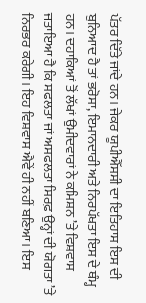ਪੱਤਰ ਦਿੱਤੇ ਜਾਂਦੇ ਹਨ। ਜੇਕਰ ਯੂਪੀਐੱਸਸੀ ਦਾ ਇਤਿਹਾਸ ਇਸ ਦੀ ਬੁਨਿਆਦ ਹੈ ਤਾਂ ਭਰੋਸਾ, ਇਮਾਨਦਾਰੀ ਅਤੇ ਨਿਰਪੱਖਤਾ ਇਸ ਦੇ ਥੰਮ੍ਹ ਹਨ। ਦਹਾਕਿਆਂ ਤੋਂ ਲੱਖਾਂ ਉਮੀਦਵਾਰਾਂ ਨੇ ਕਮਿਸ਼ਨ ’ਤੇ ਵਿਸ਼ਵਾਸ ਜਤਾਇਆ ਹੈ ਕਿ ਸਫਲਤਾ ਜਾਂ ਅਸਫਲਤਾ ਸਿਰਫ਼ ਉਨ੍ਹਾਂ ਦੀ ਯੋਗਤਾ ’ਤੇ ਨਿਰਭਰ ਕਰੇਗੀ। ਇਹ ਵਿਸ਼ਵਾਸ ਐਵੇਂ ਹੀ ਨਹੀਂ ਬਣਿਆ। ਇਸ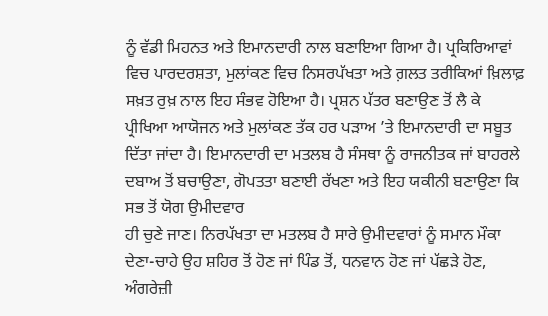ਨੂੰ ਵੱਡੀ ਮਿਹਨਤ ਅਤੇ ਇਮਾਨਦਾਰੀ ਨਾਲ ਬਣਾਇਆ ਗਿਆ ਹੈ। ਪ੍ਰਕਿਰਿਆਵਾਂ ਵਿਚ ਪਾਰਦਰਸ਼ਤਾ, ਮੁਲਾਂਕਣ ਵਿਚ ਨਿਸਰਪੱਖਤਾ ਅਤੇ ਗ਼ਲਤ ਤਰੀਕਿਆਂ ਖ਼ਿਲਾਫ਼ ਸਖ਼ਤ ਰੁਖ਼ ਨਾਲ ਇਹ ਸੰਭਵ ਹੋਇਆ ਹੈ। ਪ੍ਰਸ਼ਨ ਪੱਤਰ ਬਣਾਉਣ ਤੋਂ ਲੈ ਕੇ ਪ੍ਰੀਖਿਆ ਆਯੋਜਨ ਅਤੇ ਮੁਲਾਂਕਣ ਤੱਕ ਹਰ ਪੜਾਅ ’ਤੇ ਇਮਾਨਦਾਰੀ ਦਾ ਸਬੂਤ ਦਿੱਤਾ ਜਾਂਦਾ ਹੈ। ਇਮਾਨਦਾਰੀ ਦਾ ਮਤਲਬ ਹੈ ਸੰਸਥਾ ਨੂੰ ਰਾਜਨੀਤਕ ਜਾਂ ਬਾਹਰਲੇ ਦਬਾਅ ਤੋਂ ਬਚਾਉਣਾ, ਗੋਪਤਤਾ ਬਣਾਈ ਰੱਖਣਾ ਅਤੇ ਇਹ ਯਕੀਨੀ ਬਣਾਉਣਾ ਕਿ ਸਭ ਤੋਂ ਯੋਗ ਉਮੀਦਵਾਰ
ਹੀ ਚੁਣੇ ਜਾਣ। ਨਿਰਪੱਖਤਾ ਦਾ ਮਤਲਬ ਹੈ ਸਾਰੇ ਉਮੀਦਵਾਰਾਂ ਨੂੰ ਸਮਾਨ ਮੌਕਾ ਦੇਣਾ-ਚਾਹੇ ਉਹ ਸ਼ਹਿਰ ਤੋਂ ਹੋਣ ਜਾਂ ਪਿੰਡ ਤੋਂ, ਧਨਵਾਨ ਹੋਣ ਜਾਂ ਪੱਛੜੇ ਹੋਣ, ਅੰਗਰੇਜ਼ੀ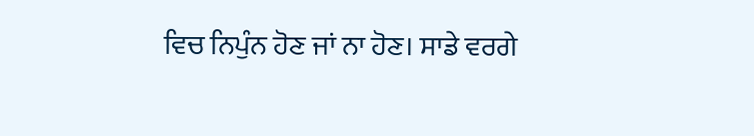ਵਿਚ ਨਿਪੁੰਨ ਹੋਣ ਜਾਂ ਨਾ ਹੋਣ। ਸਾਡੇ ਵਰਗੇ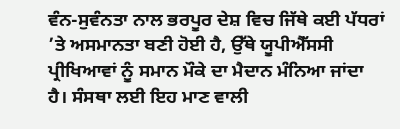ਵੰਨ-ਸੁਵੰਨਤਾ ਨਾਲ ਭਰਪੂਰ ਦੇਸ਼ ਵਿਚ ਜਿੱਥੇ ਕਈ ਪੱਧਰਾਂ ’ਤੇ ਅਸਮਾਨਤਾ ਬਣੀ ਹੋਈ ਹੈ, ਉੱਥੇ ਯੂਪੀਐੱਸਸੀ ਪ੍ਰੀਖਿਆਵਾਂ ਨੂੰ ਸਮਾਨ ਮੌਕੇ ਦਾ ਮੈਦਾਨ ਮੰਨਿਆ ਜਾਂਦਾ ਹੈ। ਸੰਸਥਾ ਲਈ ਇਹ ਮਾਣ ਵਾਲੀ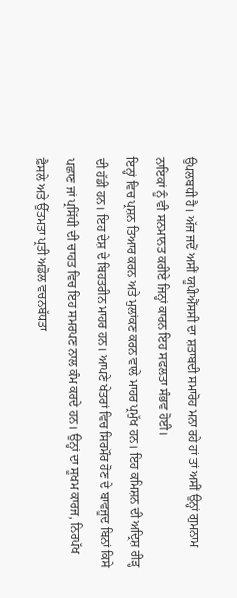ਉਪਲਬਧੀ ਹੈ। ਅੱਜ ਜਦੋਂ ਅਸੀਂ ਯੂਪੀਐੱਸਸੀ ਦਾ ਸ਼ਤਾਬਦੀ ਸਮਾਰੋਹ ਮਨਾ ਰਹੇ ਹਾਂ ਤਾਂ ਅਸੀਂ ਉਨ੍ਹਾਂ ਗੁਮਨਾਮ ਨਾਇਕਾਂ ਨੂੰ ਵੀ ਸਨਮਾਨਤ ਕਰੀਏ ਜਿਨ੍ਹਾਂ ਕਾਰਨ ਇਹ ਸਫਲਤਾ ਸੰਭਵ ਹੋਈ।
ਇਨ੍ਹਾਂ ਵਿਚ ਪ੍ਰਸ਼ਨ ਤਿਆਰ ਕਰਨ ਅਤੇ ਮੁਲਾਂਕਣ ਕਰਨ ਵਾਲੇ ਮਾਹਰ ਪ੍ਰਮੁੱਖ ਹਨ। ਇਹ ਕਮਿਸ਼ਨ ਦੀ ਅਦ੍ਰਿਸ਼ ਰੀੜ੍ਹ ਦੀ ਹੱਡੀ ਹਨ। ਇਹ ਦੇਸ਼ ਦੇ ਬਿਹਤਰੀਨ ਮਾਹਰ ਹਨ। ਆਪਣੇ ਖੇਤਰਾਂ ਵਿਚ ਸਿਰਮੌਰ ਹੋਣ ਦੇ ਬਾਵਜੂਦ ਬਿਨਾਂ ਕਿਸੇ ਪਛਾਣ ਜਾਂ ਪ੍ਰਸਿੱਧੀ ਦੀ ਚਾਹਤ ਵਿਚ ਇਹ ਸਮਰਪਣ ਨਾਲ ਕੰਮ ਕਰਦੇ ਹਨ। ਉਨ੍ਹਾਂ ਦਾ ਸੂਖਮ ਕਾਰਜ, ਨਿਰਪੱਖ ਫ਼ੈਸਲੇ ਅਤੇ ਉੱਤਮਤਾ ਪ੍ਰਤੀ ਅਡੋਲ ਵਚਨਬੱਧਤਾ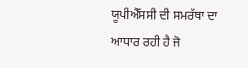ਯੂਪੀਐੱਸਸੀ ਦੀ ਸਮਰੱਥਾ ਦਾ ਆਧਾਰ ਰਹੀ ਹੈ ਜੋ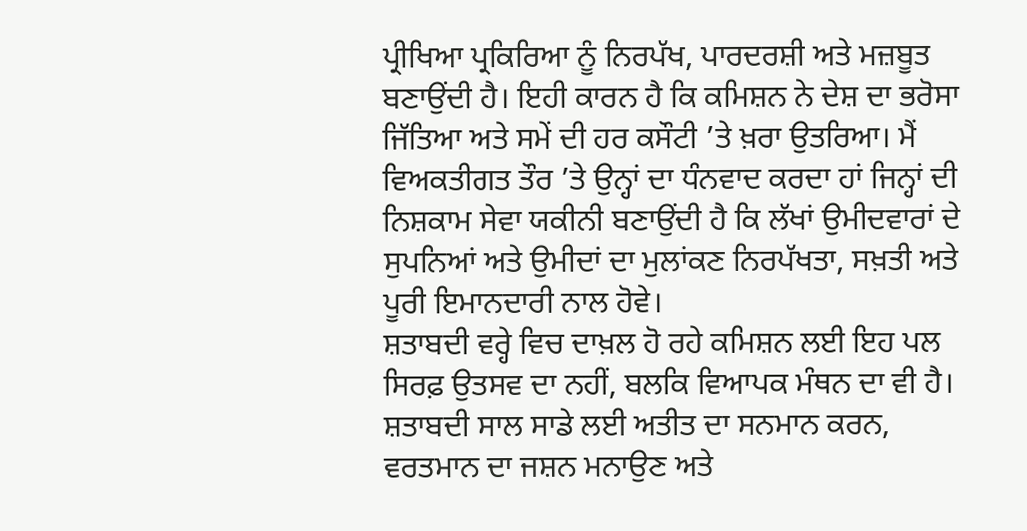ਪ੍ਰੀਖਿਆ ਪ੍ਰਕਿਰਿਆ ਨੂੰ ਨਿਰਪੱਖ, ਪਾਰਦਰਸ਼ੀ ਅਤੇ ਮਜ਼ਬੂਤ ਬਣਾਉਂਦੀ ਹੈ। ਇਹੀ ਕਾਰਨ ਹੈ ਕਿ ਕਮਿਸ਼ਨ ਨੇ ਦੇਸ਼ ਦਾ ਭਰੋਸਾ ਜਿੱਤਿਆ ਅਤੇ ਸਮੇਂ ਦੀ ਹਰ ਕਸੌਟੀ ’ਤੇ ਖ਼ਰਾ ਉਤਰਿਆ। ਮੈਂ ਵਿਅਕਤੀਗਤ ਤੌਰ ’ਤੇ ਉਨ੍ਹਾਂ ਦਾ ਧੰਨਵਾਦ ਕਰਦਾ ਹਾਂ ਜਿਨ੍ਹਾਂ ਦੀ ਨਿਸ਼ਕਾਮ ਸੇਵਾ ਯਕੀਨੀ ਬਣਾਉਂਦੀ ਹੈ ਕਿ ਲੱਖਾਂ ਉਮੀਦਵਾਰਾਂ ਦੇ ਸੁਪਨਿਆਂ ਅਤੇ ਉਮੀਦਾਂ ਦਾ ਮੁਲਾਂਕਣ ਨਿਰਪੱਖਤਾ, ਸਖ਼ਤੀ ਅਤੇ ਪੂਰੀ ਇਮਾਨਦਾਰੀ ਨਾਲ ਹੋਵੇ।
ਸ਼ਤਾਬਦੀ ਵਰ੍ਹੇ ਵਿਚ ਦਾਖ਼ਲ ਹੋ ਰਹੇ ਕਮਿਸ਼ਨ ਲਈ ਇਹ ਪਲ ਸਿਰਫ਼ ਉਤਸਵ ਦਾ ਨਹੀਂ, ਬਲਕਿ ਵਿਆਪਕ ਮੰਥਨ ਦਾ ਵੀ ਹੈ। ਸ਼ਤਾਬਦੀ ਸਾਲ ਸਾਡੇ ਲਈ ਅਤੀਤ ਦਾ ਸਨਮਾਨ ਕਰਨ, ਵਰਤਮਾਨ ਦਾ ਜਸ਼ਨ ਮਨਾਉਣ ਅਤੇ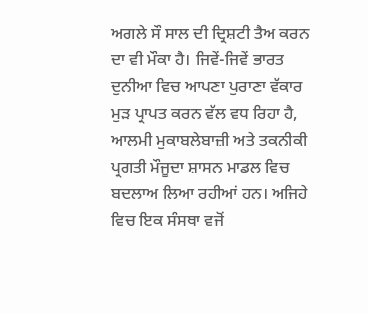ਅਗਲੇ ਸੌ ਸਾਲ ਦੀ ਦ੍ਰਿਸ਼ਟੀ ਤੈਅ ਕਰਨ ਦਾ ਵੀ ਮੌਕਾ ਹੈ। ਜਿਵੇਂ-ਜਿਵੇਂ ਭਾਰਤ ਦੁਨੀਆ ਵਿਚ ਆਪਣਾ ਪੁਰਾਣਾ ਵੱਕਾਰ ਮੁੜ ਪ੍ਰਾਪਤ ਕਰਨ ਵੱਲ ਵਧ ਰਿਹਾ ਹੈ, ਆਲਮੀ ਮੁਕਾਬਲੇਬਾਜ਼ੀ ਅਤੇ ਤਕਨੀਕੀ ਪ੍ਰਗਤੀ ਮੌਜੂਦਾ ਸ਼ਾਸਨ ਮਾਡਲ ਵਿਚ ਬਦਲਾਅ ਲਿਆ ਰਹੀਆਂ ਹਨ। ਅਜਿਹੇ ਵਿਚ ਇਕ ਸੰਸਥਾ ਵਜੋਂ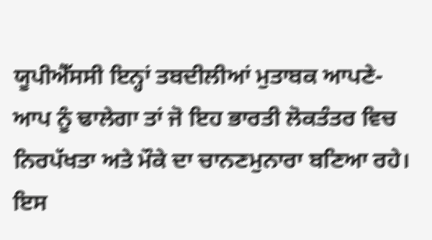ਯੂਪੀਐੱਸਸੀ ਇਨ੍ਹਾਂ ਤਬਦੀਲੀਆਂ ਮੁਤਾਬਕ ਆਪਣੇ-ਆਪ ਨੂੰ ਢਾਲੇਗਾ ਤਾਂ ਜੋ ਇਹ ਭਾਰਤੀ ਲੋਕਤੰਤਰ ਵਿਚ ਨਿਰਪੱਖਤਾ ਅਤੇ ਮੌਕੇ ਦਾ ਚਾਨਣਮੁਨਾਰਾ ਬਣਿਆ ਰਹੇ।
ਇਸ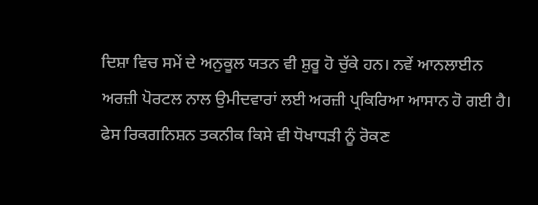ਦਿਸ਼ਾ ਵਿਚ ਸਮੇਂ ਦੇ ਅਨੁਕੂਲ ਯਤਨ ਵੀ ਸ਼ੁਰੂ ਹੋ ਚੁੱਕੇ ਹਨ। ਨਵੇਂ ਆਨਲਾਈਨ ਅਰਜ਼ੀ ਪੋਰਟਲ ਨਾਲ ਉਮੀਦਵਾਰਾਂ ਲਈ ਅਰਜ਼ੀ ਪ੍ਰਕਿਰਿਆ ਆਸਾਨ ਹੋ ਗਈ ਹੈ। ਫੇਸ ਰਿਕਗਨਿਸ਼ਨ ਤਕਨੀਕ ਕਿਸੇ ਵੀ ਧੋਖਾਧੜੀ ਨੂੰ ਰੋਕਣ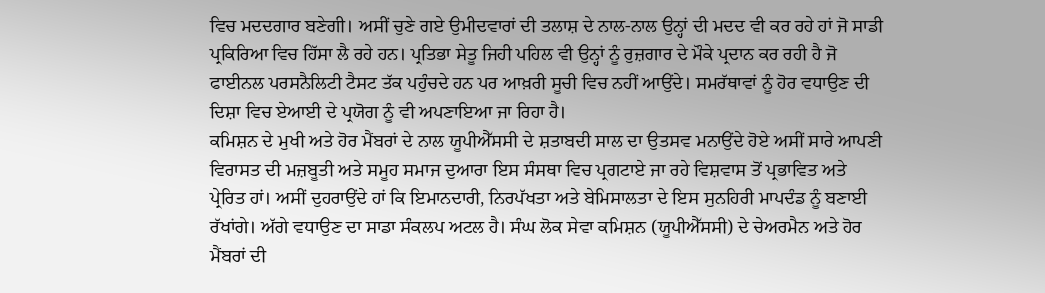ਵਿਚ ਮਦਦਗਾਰ ਬਣੇਗੀ। ਅਸੀਂ ਚੁਣੇ ਗਏ ਉਮੀਦਵਾਰਾਂ ਦੀ ਤਲਾਸ਼ ਦੇ ਨਾਲ-ਨਾਲ ਉਨ੍ਹਾਂ ਦੀ ਮਦਦ ਵੀ ਕਰ ਰਹੇ ਹਾਂ ਜੋ ਸਾਡੀ ਪ੍ਰਕਿਰਿਆ ਵਿਚ ਹਿੱਸਾ ਲੈ ਰਹੇ ਹਨ। ਪ੍ਰਤਿਭਾ ਸੇਤੂ ਜਿਹੀ ਪਹਿਲ ਵੀ ਉਨ੍ਹਾਂ ਨੂੰ ਰੁਜ਼ਗਾਰ ਦੇ ਮੌਕੇ ਪ੍ਰਦਾਨ ਕਰ ਰਹੀ ਹੈ ਜੋ ਫਾਈਨਲ ਪਰਸਨੈਲਿਟੀ ਟੈਸਟ ਤੱਕ ਪਹੁੰਚਦੇ ਹਨ ਪਰ ਆਖ਼ਰੀ ਸੂਚੀ ਵਿਚ ਨਹੀਂ ਆਉਂਦੇ। ਸਮਰੱਥਾਵਾਂ ਨੂੰ ਹੋਰ ਵਧਾਉਣ ਦੀ ਦਿਸ਼ਾ ਵਿਚ ਏਆਈ ਦੇ ਪ੍ਰਯੋਗ ਨੂੰ ਵੀ ਅਪਣਾਇਆ ਜਾ ਰਿਹਾ ਹੈ।
ਕਮਿਸ਼ਨ ਦੇ ਮੁਖੀ ਅਤੇ ਹੋਰ ਮੈਂਬਰਾਂ ਦੇ ਨਾਲ ਯੂਪੀਐੱਸਸੀ ਦੇ ਸ਼ਤਾਬਦੀ ਸਾਲ ਦਾ ਉਤਸਵ ਮਨਾਉਂਦੇ ਹੋਏ ਅਸੀਂ ਸਾਰੇ ਆਪਣੀ ਵਿਰਾਸਤ ਦੀ ਮਜ਼ਬੂਤੀ ਅਤੇ ਸਮੂਹ ਸਮਾਜ ਦੁਆਰਾ ਇਸ ਸੰਸਥਾ ਵਿਚ ਪ੍ਰਗਟਾਏ ਜਾ ਰਹੇ ਵਿਸ਼ਵਾਸ ਤੋਂ ਪ੍ਰਭਾਵਿਤ ਅਤੇ ਪ੍ਰੇਰਿਤ ਹਾਂ। ਅਸੀਂ ਦੁਹਰਾਉਂਦੇ ਹਾਂ ਕਿ ਇਮਾਨਦਾਰੀ, ਨਿਰਪੱਖਤਾ ਅਤੇ ਬੇਮਿਸਾਲਤਾ ਦੇ ਇਸ ਸੁਨਹਿਰੀ ਮਾਪਦੰਡ ਨੂੰ ਬਣਾਈ ਰੱਖਾਂਗੇ। ਅੱਗੇ ਵਧਾਉਣ ਦਾ ਸਾਡਾ ਸੰਕਲਪ ਅਟਲ ਹੈ। ਸੰਘ ਲੋਕ ਸੇਵਾ ਕਮਿਸ਼ਨ (ਯੂਪੀਐੱਸਸੀ) ਦੇ ਚੇਅਰਮੈਨ ਅਤੇ ਹੋਰ ਮੈਂਬਰਾਂ ਦੀ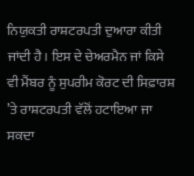ਨਿਯੁਕਤੀ ਰਾਸ਼ਟਰਪਤੀ ਦੁਆਰਾ ਕੀਤੀ ਜਾਂਦੀ ਹੈ। ਇਸ ਦੇ ਚੇਅਰਮੈਨ ਜਾਂ ਕਿਸੇ ਵੀ ਮੈਂਬਰ ਨੂੰ ਸੁਪਰੀਮ ਕੋਰਟ ਦੀ ਸਿਫ਼ਾਰਸ਼ ’ਤੇ ਰਾਸ਼ਟਰਪਤੀ ਵੱਲੋਂ ਹਟਾਇਆ ਜਾ ਸਕਦਾ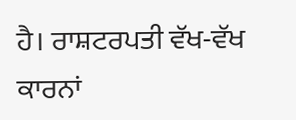ਹੈ। ਰਾਸ਼ਟਰਪਤੀ ਵੱਖ-ਵੱਖ ਕਾਰਨਾਂ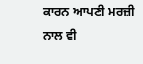ਕਾਰਨ ਆਪਣੀ ਮਰਜ਼ੀ ਨਾਲ ਵੀ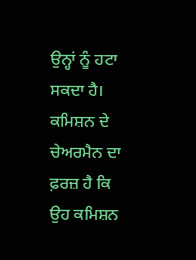ਉਨ੍ਹਾਂ ਨੂੰ ਹਟਾ ਸਕਦਾ ਹੈ। ਕਮਿਸ਼ਨ ਦੇ ਚੇਅਰਮੈਨ ਦਾ ਫ਼ਰਜ਼ ਹੈ ਕਿ ਉਹ ਕਮਿਸ਼ਨ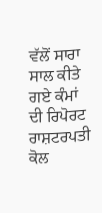ਵੱਲੋਂ ਸਾਰਾ ਸਾਲ ਕੀਤੇ ਗਏ ਕੰਮਾਂ ਦੀ ਰਿਪੋਰਟ ਰਾਸ਼ਟਰਪਤੀ ਕੋਲ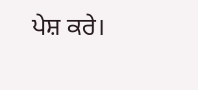ਪੇਸ਼ ਕਰੇ।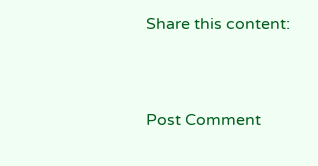Share this content:



Post Comment